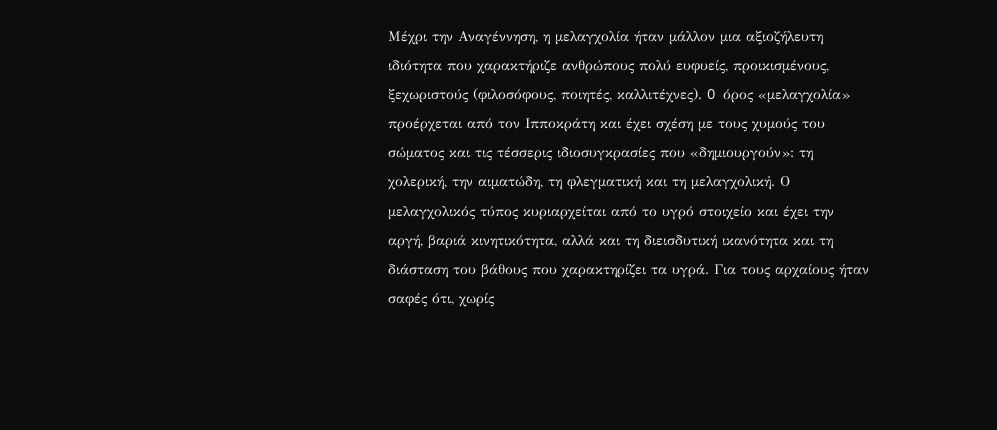Mέχρι την Aναγέννηση, η μελαγχολία ήταν μάλλον μια αξιοζήλευτη ιδιότητα που χαρακτήριζε ανθρώπους πολύ ευφυείς, προικισμένους, ξεχωριστούς (φιλοσόφους, ποιητές, καλλιτέχνες). O όρος «μελαγχολία» προέρχεται από τον Iπποκράτη και έχει σχέση με τους χυμούς του σώματος και τις τέσσερις ιδιοσυγκρασίες που «δημιουργούν»: τη χολερική, την αιματώδη, τη φλεγματική και τη μελαγχολική. Ο μελαγχολικός τύπος κυριαρχείται από το υγρό στοιχείο και έχει την αργή, βαριά κινητικότητα, αλλά και τη διεισδυτική ικανότητα και τη διάσταση του βάθους που χαρακτηρίζει τα υγρά. Για τους αρχαίους ήταν σαφές ότι, χωρίς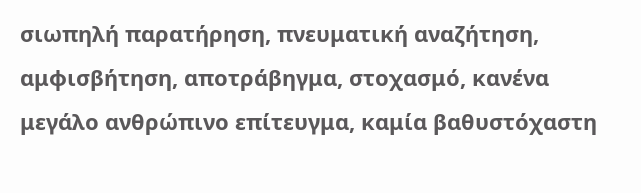σιωπηλή παρατήρηση, πνευματική αναζήτηση, αμφισβήτηση, αποτράβηγμα, στοχασμό, κανένα μεγάλο ανθρώπινο επίτευγμα, καμία βαθυστόχαστη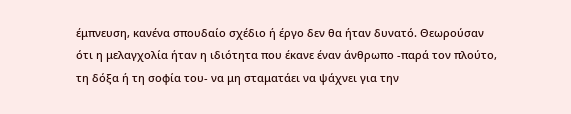έμπνευση, κανένα σπουδαίο σχέδιο ή έργο δεν θα ήταν δυνατό. Θεωρούσαν ότι η μελαγχολία ήταν η ιδιότητα που έκανε έναν άνθρωπο -παρά τον πλούτο, τη δόξα ή τη σοφία του- να μη σταματάει να ψάχνει για την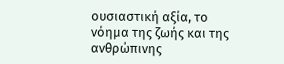ουσιαστική αξία, το νόημα της ζωής και της ανθρώπινης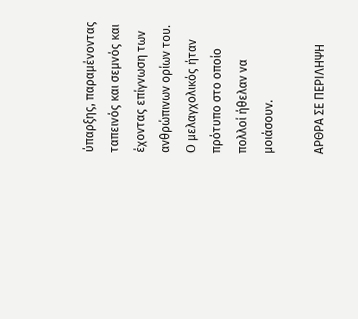ύπαρξης, παραμένοντας ταπεινός και σεμνός και έχοντας επίγνωση των ανθρώπινων ορίων του. O μελαγχολικός ήταν πρότυπο στο οποίο πολλοί ήθελαν να μοιάσουν.

ΑΡΘΡΑ ΣΕ ΠΕΡΙΛΗΨΗ